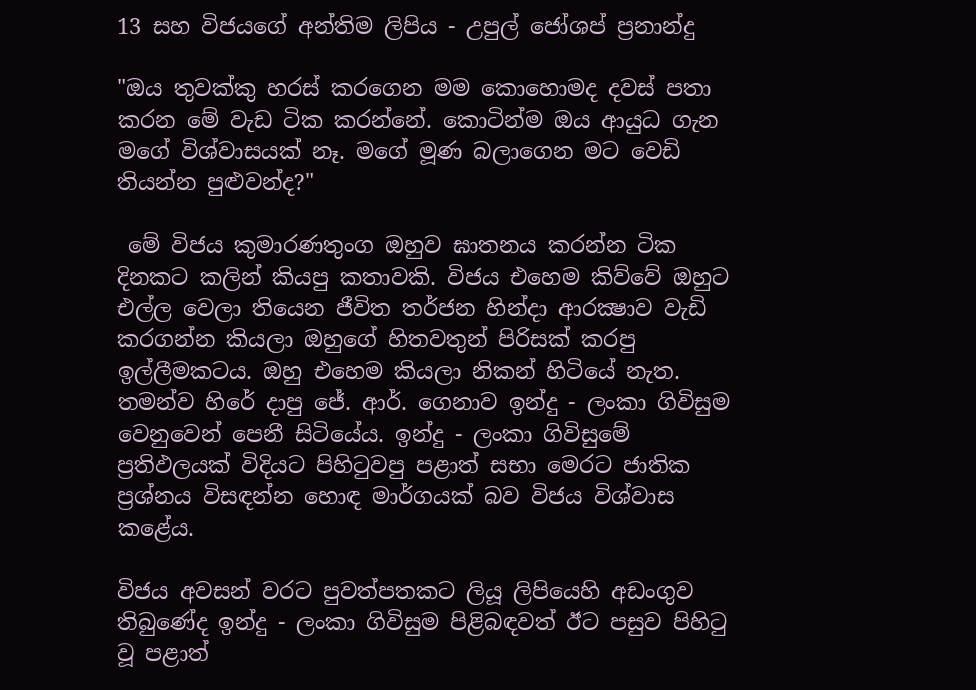13 සහ විජයගේ අන්තිම ලිපිය - උපුල් ජෝශප් ප්‍රනාන්දු

"ඔය තුවක්කු හරස් කරගෙන මම කොහොමද දවස් පතා කරන මේ වැඩ ටික කරන්නේ. කොටින්ම ඔය ආයුධ ගැන මගේ විශ්වාසයක් නෑ. මගේ මූණ බලාගෙන මට වෙඩි තියන්න පුළුවන්ද?"

 මේ විජය කුමාරණතුංග ඔහුව ඝාතනය කරන්න ටික දිනකට කලින් කියපු කතාවකි. විජය එහෙම කිව්වේ ඔහුට එල්ල වෙලා තියෙන ජීවිත තර්ජන හින්දා ආරක්‍ෂාව වැඩි කරගන්න කියලා ඔහුගේ හිතවතුන් පිරිසක් කරපු ඉල්ලීමකටය. ඔහු එහෙම කියලා නිකන් හිටියේ නැත. තමන්ව හිරේ දාපු ජේ. ආර්. ගෙනාව ඉන්දු - ලංකා ගිවිසුම වෙනුවෙන් පෙනී සිටියේය. ඉන්දු - ලංකා ගිවිසුමේ ප්‍රතිඵලයක් විදියට පිහිටුවපු පළාත් සභා මෙරට ජාතික ප්‍රශ්නය විසඳන්න හොඳ මාර්ගයක් බව විජය විශ්වාස කළේය.

විජය අවසන් වරට පුවත්පතකට ලියූ ලිපියෙහි අඩංගුව තිබුණේද ඉන්දු - ලංකා ගිවිසුම පිළිබඳවත් ඊට පසුව පිහිටු වූ පළාත්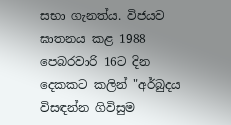සභා ගැනත්ය. විජයව ඝාතනය කළ 1988 පෙබරවාරි 16ට දින දෙකකට කලින් "අර්බුදය විසඳන්න ගිවිසුම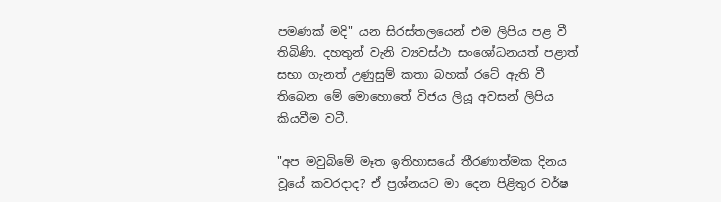පමණක් මදි" යන සිරස්තලයෙන් එම ලිපිය පළ වී තිබිණි. දහතුන් වැනි ව්‍යවස්ථා සංශෝධනයත් පළාත් සභා ගැනත් උණුසුම් කතා බහක් රටේ ඇති වී තිබෙන මේ මොහොතේ විජය ලියූ අවසන් ලිපිය කියවීම වටී.

"අප මවුබිමේ මෑත ඉතිහාසයේ තීරණාත්මක දිනය වූයේ කවරදාද? ඒ ප්‍රශ්නයට මා දෙන පිළිතුර වර්ෂ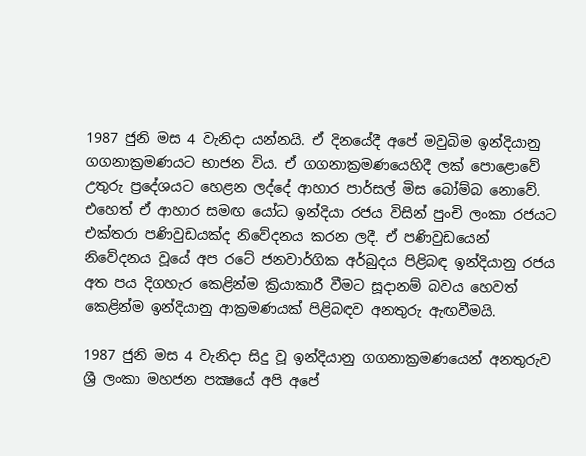1987 ජුනි මස 4 වැනිදා යන්නයි. ඒ දිනයේදී අපේ මවුබිම ඉන්දියානු ගගනාක්‍රමණයට භාජන විය. ඒ ගගනාක්‍රමණයෙහිදී ලක් පොළොවේ උතුරු ප්‍රදේශයට හෙළන ලද්දේ ආහාර පාර්සල් මිස බෝම්බ නොවේ. එහෙත් ඒ ආහාර සමඟ යෝධ ඉන්දියා රජය විසින් පුංචි ලංකා රජයට එක්තරා පණිවුඩයක්ද නිවේදනය කරන ලදී. ඒ පණිවුඩයෙන් නිවේදනය වූයේ අප රටේ ජනවාර්ගික අර්බුදය පිළිබඳ ඉන්දියානු රජය අත පය දිගහැර කෙළින්ම ක්‍රියාකාරී වීමට සූදානම් බවය හෙවත් කෙළින්ම ඉන්දියානු ආක්‍රමණයක් පිළිබඳව අනතුරු ඇඟවීමයි.

1987 ජුනි මස 4 වැනිදා සිදු වූ ඉන්දියානු ගගනාක්‍රමණයෙන් අනතුරුව ශ්‍රී ලංකා මහජන පක්‍ෂයේ අපි අපේ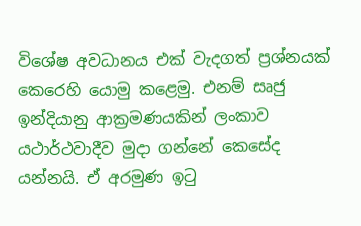විශේෂ අවධානය එක් වැදගත් ප්‍රශ්නයක් කෙරෙහි යොමු කළෙමු. එනම් සෘජු ඉන්දියානු ආක්‍රමණයකින් ලංකාව යථාර්ථවාදීව මුදා ගන්නේ කෙසේද යන්නයි. ඒ අරමුණ ඉටු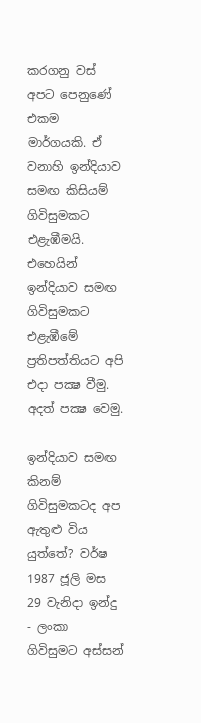කරගනු වස් අපට පෙනුණේ එකම මාර්ගයකි. ඒ වනාහි ඉන්දියාව සමඟ කිසියම් ගිවිසුමකට එළැඹීමයි. එහෙයින් ඉන්දියාව සමඟ ගිවිසුමකට එළැඹීමේ ප්‍රතිපත්තියට අපි එදා පක්‍ෂ වීමු. අදත් පක්‍ෂ වෙමු.

ඉන්දියාව සමඟ කිනම් ගිවිසුමකටද අප ඇතුළු විය යුත්තේ? වර්ෂ 1987 ජූලි මස 29 වැනිදා ඉන්දු - ලංකා ගිවිසුමට අස්සන්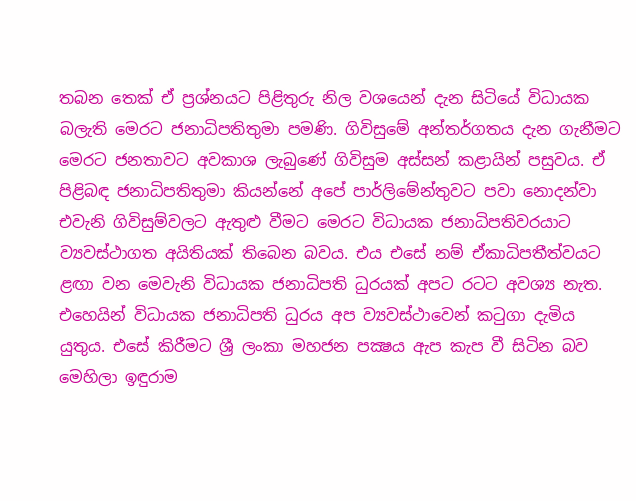තබන තෙක් ඒ ප්‍රශ්නයට පිළිතුරු නිල වශයෙන් දැන සිටියේ විධායක බලැති මෙරට ජනාධිපතිතුමා පමණි. ගිවිසුමේ අන්තර්ගතය දැන ගැනීමට මෙරට ජනතාවට අවකාශ ලැබුණේ ගිවිසුම අස්සන් කළායින් පසුවය. ඒ පිළිබඳ ජනාධිපතිතුමා කියන්නේ අපේ පාර්ලිමේන්තුවට පවා නොදන්වා එවැනි ගිවිසුම්වලට ඇතුළු වීමට මෙරට විධායක ජනාධිපතිවරයාට ව්‍යවස්ථාගත අයිතියක් තිබෙන බවය. එය එසේ නම් ඒකාධිපතීත්වයට ළඟා වන මෙවැනි විධායක ජනාධිපති ධුරයක් අපට රටට අවශ්‍ය නැත. එහෙයින් විධායක ජනාධිපති ධුරය අප ව්‍යවස්ථාවෙන් කටුගා දැමිය යුතුය. එසේ කිරීමට ශ්‍රී ලංකා මහජන පක්‍ෂය ඇප කැප වී සිටින බව මෙහිලා ඉඳුරාම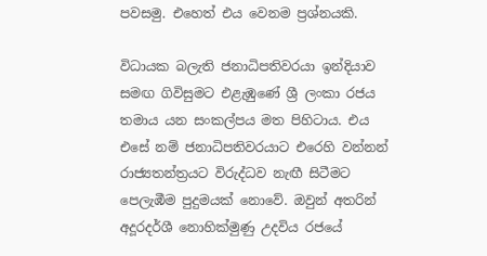පවසමු. එහෙත් එය වෙනම ප්‍රශ්නයකි.

විධායක බලැති ජනාධිපතිවරයා ඉන්දියාව සමඟ ගිවිසුමට එළැඹුණේ ශ්‍රී ලංකා රජය තමාය යන සංකල්පය මත පිහිටාය. එය එසේ නම් ජනාධිපතිවරයාට එරෙහි වන්නන් රාජ්‍යතන්ත්‍රයට විරුද්ධව නැඟී සිටීමට පෙලැඹීම පුදුමයක් නොවේ. ඔවුන් අතරින් අදූරදර්ශී නොහික්මුණු උදවිය රජයේ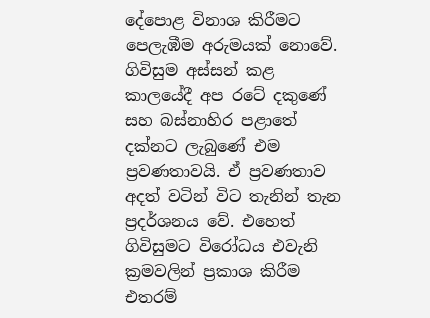දේපොළ විනාශ කිරීමට පෙලැඹීම අරුමයක් නොවේ. ගිවිසුම අස්සන් කළ කාලයේදී අප රටේ දකුණේ සහ බස්නාහිර පළාතේ දක්නට ලැබුණේ එම ප්‍රවණතාවයි. ඒ ප්‍රවණතාව අදත් වටින් විට තැනින් තැන ප්‍රදර්ශනය වේ. එහෙත් ගිවිසුමට විරෝධය එවැනි ක්‍රමවලින් ප්‍රකාශ කිරීම එතරම්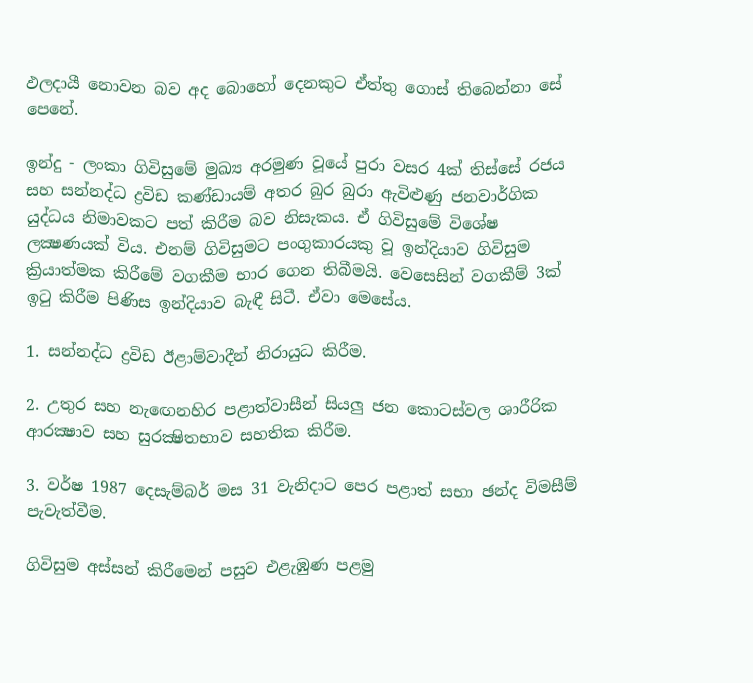ඵලදායී නොවන බව අද බොහෝ දෙනකුට ඒත්තු ගොස් තිබෙන්නා සේ පෙනේ.

ඉන්දු - ලංකා ගිවිසුමේ මුඛ්‍ය අරමුණ වූයේ පුරා වසර 4ක් තිස්සේ රජය සහ සන්නද්ධ ද්‍රවිඩ කණ්ඩායම් අතර බුර බුරා ඇවිළුණු ජනවාර්ගික යුද්ධය නිමාවකට පත් කිරීම බව නිසැකය. ඒ ගිවිසුමේ විශේෂ ලක්‍ෂණයක් විය. එනම් ගිවිසුමට පංගුකාරයකු වූ ඉන්දියාව ගිවිසුම ක්‍රියාත්මක කිරීමේ වගකීම භාර ගෙන තිබීමයි. වෙසෙසින් වගකීම් 3ක් ඉටු කිරීම පිණිස ඉන්දියාව බැඳී සිටී. ඒවා මෙසේය.

1. සන්නද්ධ ද්‍රවිඩ ඊළාම්වාදීන් නිරායුධ කිරීම.

2. උතුර සහ නැඟෙනහිර පළාත්වාසීන් සියලු ජන කොටස්වල ශාරීරික ආරක්‍ෂාව සහ සුරක්‍ෂිතභාව සහතික කිරීම.

3. වර්ෂ 1987 දෙසැම්බර් මස 31 වැනිදාට පෙර පළාත් සභා ඡන්ද විමසීම් පැවැත්වීම.

ගිවිසුම අස්සන් කිරීමෙන් පසුව එළැඹුණ පළමු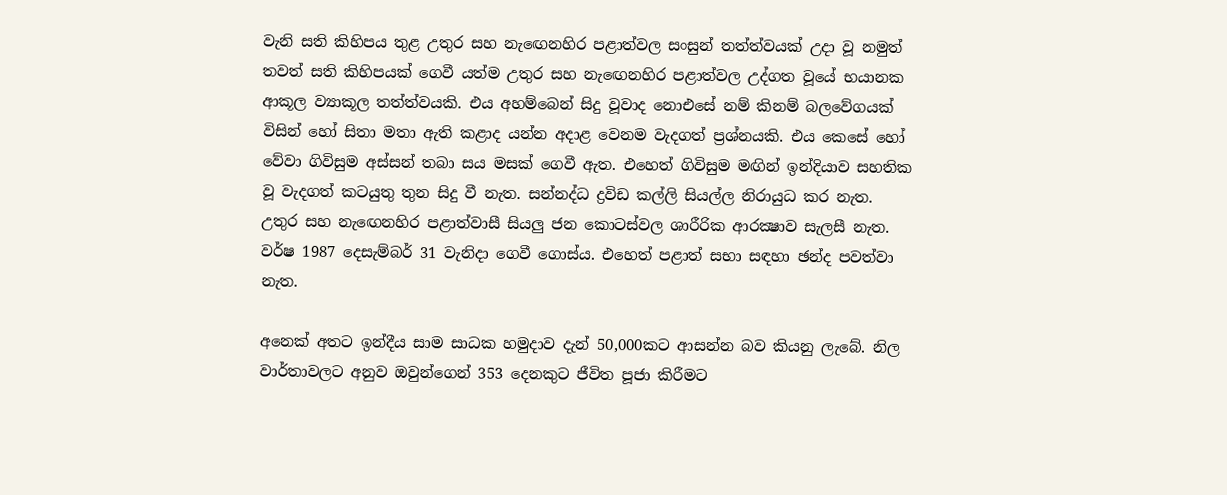වැනි සති කිහිපය තුළ උතුර සහ නැඟෙනහිර පළාත්වල සංසුන් තත්ත්වයක් උදා වූ නමුත් තවත් සති කිහිපයක් ගෙවී යත්ම උතුර සහ නැඟෙනහිර පළාත්වල උද්ගත වූයේ භයානක ආකූල ව්‍යාකූල තත්ත්වයකි. එය අහම්බෙන් සිදු වූවාද නොඑසේ නම් කිනම් බලවේගයක් විසින් හෝ සිතා මතා ඇති කළාද යන්න අදාළ වෙනම වැදගත් ප්‍රශ්නයකි. එය කෙසේ හෝ වේවා ගිවිසුම අස්සන් තබා සය මසක් ගෙවී ඇත. එහෙත් ගිවිසුම මඟින් ඉන්දියාව සහතික වූ වැදගත් කටයුතු තුන සිදු වී නැත. සන්නද්ධ ද්‍රවිඩ කල්ලි සියල්ල නිරායුධ කර නැත. උතුර සහ නැඟෙනහිර පළාත්වාසී සියලු ජන කොටස්වල ශාරීරික ආරක්‍ෂාව සැලසී නැත. වර්ෂ 1987 දෙසැම්බර් 31 වැනිදා ගෙවී ගොස්ය. එහෙත් පළාත් සභා සඳහා ඡන්ද පවත්වා නැත.

අනෙක් අතට ඉන්දීය සාම සාධක හමුදාව දැන් 50,000කට ආසන්න බව කියනු ලැබේ. නිල වාර්තාවලට අනුව ඔවුන්ගෙන් 353 දෙනකුට ජීවිත පූජා කිරීමට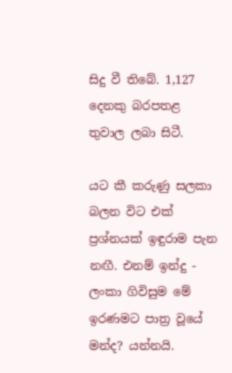සිදු වී තිබේ. 1,127 දෙනකු බරපතළ තුවාල ලබා සිටී.

යට කී කරුණු සලකා බලන විට එක් ප්‍රශ්නයක් ඉඳුරාම පැන නඟී. එනම් ඉන්දු - ලංකා ගිවිසුම මේ ඉරණමට පාත්‍ර වූයේ මන්ද? යන්නයි.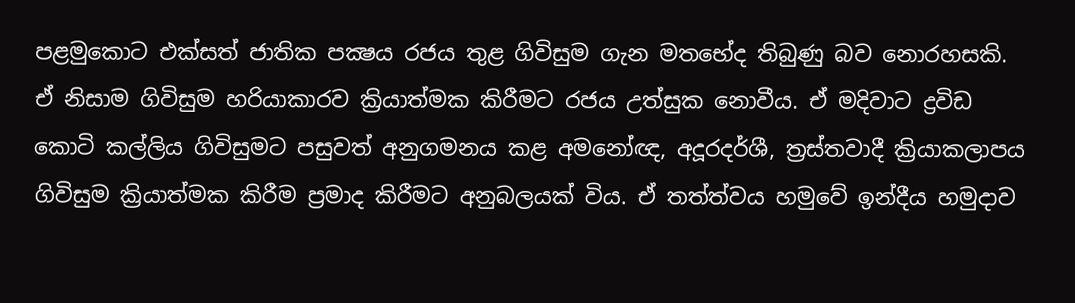පළමුකොට එක්සත් ජාතික පක්‍ෂය රජය තුළ ගිවිසුම ගැන මතභේද තිබුණු බව නොරහසකි. ඒ නිසාම ගිවිසුම හරියාකාරව ක්‍රියාත්මක කිරීමට රජය උත්සුක නොවීය. ඒ මදිවාට ද්‍රවිඩ කොටි කල්ලිය ගිවිසුමට පසුවත් අනුගමනය කළ අමනෝඥ, අදූරදර්ශී, ත්‍රස්තවාදී ක්‍රියාකලාපය ගිවිසුම ක්‍රියාත්මක කිරීම ප්‍රමාද කිරීමට අනුබලයක් විය. ඒ තත්ත්වය හමුවේ ඉන්දීය හමුදාව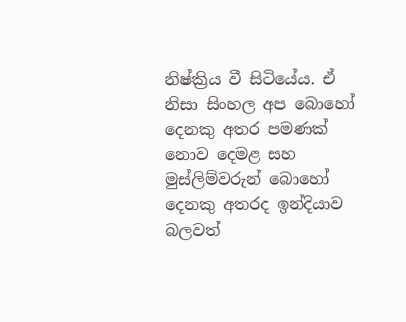නිෂ්ක්‍රිය වී සිටියේය. ඒ නිසා සිංහල අප බොහෝ දෙනකු අතර පමණක් නොව දෙමළ සහ මුස්ලිම්වරුන් බොහෝ දෙනකු අතරද ඉන්දියාව බලවත්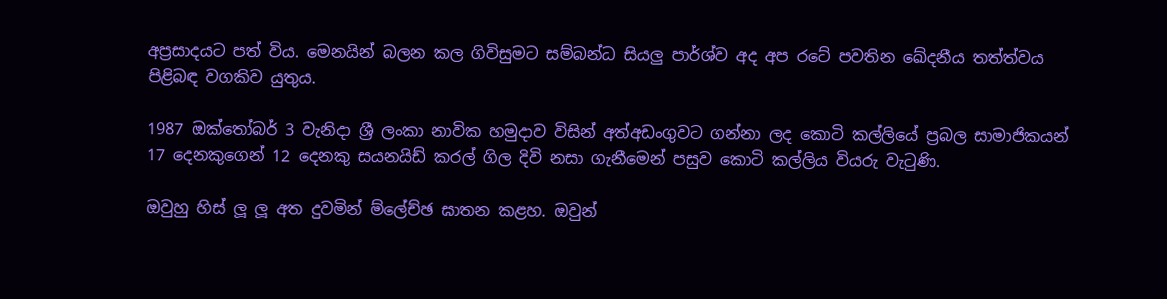අප්‍රසාදයට පත් විය. මෙනයින් බලන කල ගිවිසුමට සම්බන්ධ සියලු පාර්ශ්ව අද අප රටේ පවතින ඛේදනීය තත්ත්වය පිළිබඳ වගකිව යුතුය.

1987 ඔක්තෝබර් 3 වැනිදා ශ්‍රී ලංකා නාවික හමුදාව විසින් අත්අඩංගුවට ගන්නා ලද කොටි කල්ලියේ ප්‍රබල සාමාජිකයන් 17 දෙනකුගෙන් 12 දෙනකු සයනයිඩ් කරල් ගිල දිවි නසා ගැනීමෙන් පසුව කොටි කල්ලිය වියරු වැටුණි.

ඔවුහු හිස් ලූ ලූ අත දුවමින් ම්ලේච්ඡ ඝාතන කළහ. ඔවුන්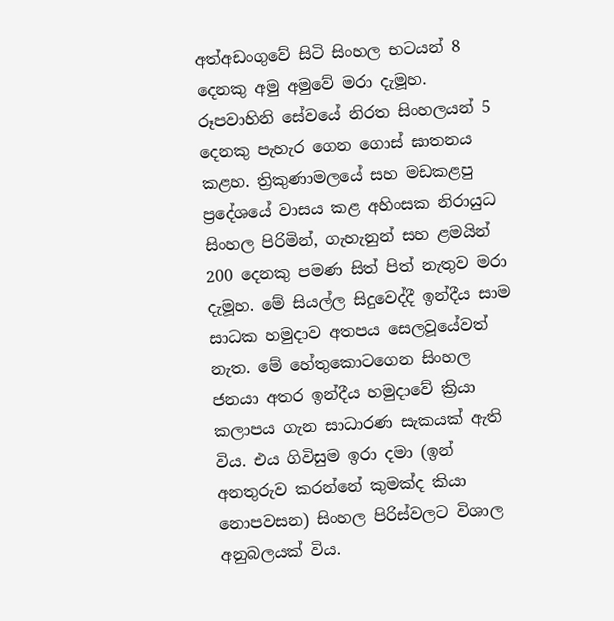අත්අඩංගුවේ සිටි සිංහල භටයන් 8 දෙනකු අමු අමුවේ මරා දැමූහ. රූපවාහිනි සේවයේ නිරත සිංහලයන් 5 දෙනකු පැහැර ගෙන ගොස් ඝාතනය කළහ. ත්‍රිකුණාමලයේ සහ මඩකළපු ප්‍රදේශයේ වාසය කළ අහිංසක නිරායුධ සිංහල පිරිමින්, ගැහැනුන් සහ ළමයින් 200 දෙනකු පමණ සිත් පිත් නැතුව මරා දැමූහ. මේ සියල්ල සිදුවෙද්දී ඉන්දීය සාම සාධක හමුදාව අතපය සෙලවූයේවත් නැත. මේ හේතුකොටගෙන සිංහල ජනයා අතර ඉන්දීය හමුදාවේ ක්‍රියා කලාපය ගැන සාධාරණ සැකයක් ඇති විය. එය ගිවිසුම ඉරා දමා (ඉන් අනතුරුව කරන්නේ කුමක්ද කියා නොපවසන) සිංහල පිරිස්වලට විශාල අනුබලයක් විය.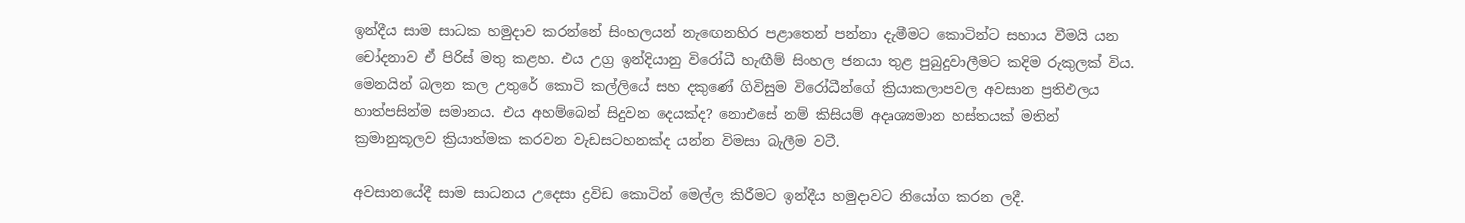ඉන්දීය සාම සාධක හමුදාව කරන්නේ සිංහලයන් නැඟෙනහිර පළාතෙන් පන්නා දැමීමට කොටින්ට සහාය වීමයි යන චෝදනාව ඒ පිරිස් මතු කළහ. එය උග්‍ර ඉන්දියානු විරෝධී හැඟීම් සිංහල ජනයා තුළ පුබුදුවාලීමට කදිම රුකුලක් විය. මෙනයින් බලන කල උතුරේ කොටි කල්ලියේ සහ දකුණේ ගිවිසුම විරෝධීන්ගේ ක්‍රියාකලාපවල අවසාන ප්‍රතිඵලය හාත්පසින්ම සමානය. එය අහම්බෙන් සිදුවන දෙයක්ද? නොඑසේ නම් කිසියම් අදෘශ්‍යමාන හස්තයක් මතින් ක්‍රමානුකූලව ක්‍රියාත්මක කරවන වැඩසටහනක්ද යන්න විමසා බැලීම වටී.

අවසානයේදී සාම සාධනය උදෙසා ද්‍රවිඩ කොටින් මෙල්ල කිරීමට ඉන්දීය හමුදාවට නියෝග කරන ලදී.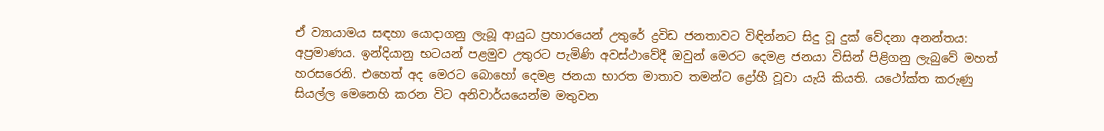ඒ ව්‍යායාමය සඳහා යොදාගනු ලැබූ ආයුධ ප්‍රහාරයෙන් උතුරේ ද්‍රවිඩ ජනතාවට විඳින්නට සිදු වූ දුක් වේදනා අනන්තය: අප්‍රමාණය. ඉන්දියානු භටයන් පළමුව උතුරට පැමිණි අවස්ථාවේදී ඔවුන් මෙරට දෙමළ ජනයා විසින් පිළිගනු ලැබුවේ මහත් හරසරෙනි. එහෙත් අද මෙරට බොහෝ දෙමළ ජනයා භාරත මාතාව තමන්ට ද්‍රෝහී වූවා යැයි කියති. යථෝක්ත කරුණු සියල්ල මෙනෙහි කරන විට අනිවාර්යයෙන්ම මතුවන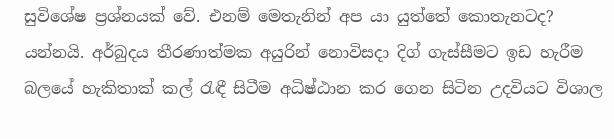සුවිශේෂ ප්‍රශ්නයක් වේ. එනම් මෙතැනින් අප යා යුත්තේ කොතැනටද? යන්නයි. අර්බුදය තීරණාත්මක අයුරින් නොවිසදා දිග් ගැස්සීමට ඉඩ හැරීම බලයේ හැකිතාක් කල් රැඳී සිටීම අධිෂ්ඨාන කර ගෙන සිටින උදවියට විශාල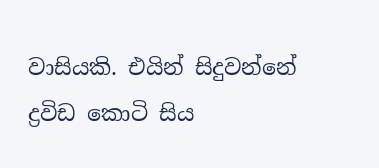වාසියකි. එයින් සිදුවන්නේ ද්‍රවිඩ කොටි සිය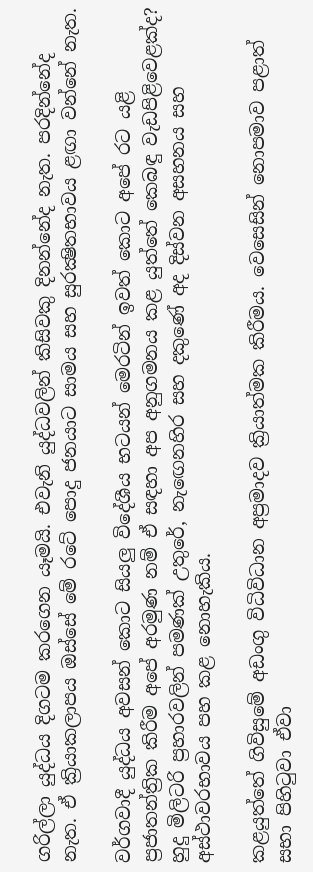ගරිල්ලා යුද්ධය දිගටම කරගෙන යෑමයි. එවැනි යුද්ධවලින් කිසිවකු දිනන්නේද නැත. පරදින්නේද නැත. ඒ ක්‍රියාකලාපය ඔස්සේ මේ රටේ පොදු ජනයාට සාමය සහ සුරක්‍ෂිතභාවය ළඟා වන්නේ නැත.

වර්ගවාදී යුද්ධය අවසන් කොට සියලු විදේශීය භටයන් මෙරටින් ඉවත් කොට අපේ රට යළි ප්‍රජාතන්ත්‍රික කිරීම අපේ අරමුණ නම් ඒ සඳහා අප අනුගමනය කළ යුත්තේ කෙබඳු වැඩපිළිවෙළක්ද? හුදු මිලිටරි ප්‍රහාරවලින් පමණක් උතුරේ, නැඟෙනහිර සහ දකුණේ අද දිස්වන අසහනය සහ අස්ථාවරභාවය පහ කළ නොහැකිය.

කළයුත්තේ ගිවිසුමේ අඩංගු විධිවිධාන අප්‍රමාදව ක්‍රියාත්මක කිරීමය. වෙසෙසින් නොපමාව පළාත් සභා පිහිටුවා ඒවා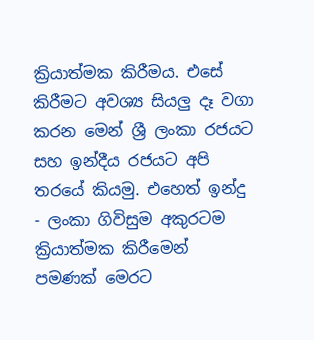ක්‍රියාත්මක කිරීමය. එසේ කිරීමට අවශ්‍ය සියලු දෑ වගා කරන මෙන් ශ්‍රී ලංකා රජයට සහ ඉන්දීය රජයට අපි තරයේ කියමු. එහෙත් ඉන්දු - ලංකා ගිවිසුම අකුරටම ක්‍රියාත්මක කිරීමෙන් පමණක් මෙරට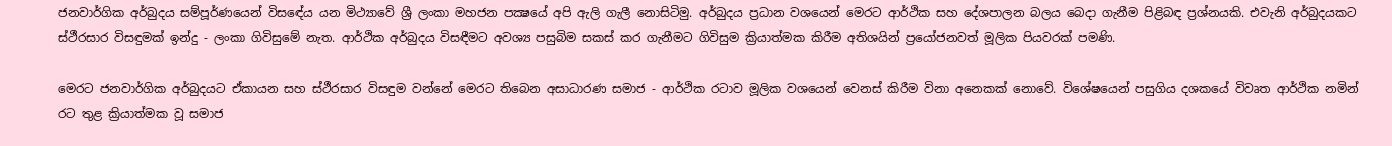ජනවාර්ගික අර්බුදය සම්පූර්ණයෙන් විසඳේය යන මිථ්‍යාවේ ශ්‍රී ලංකා මහජන පක්‍ෂයේ අපි ඇලි ගැලී නොසිටිමු. අර්බුදය ප්‍රධාන වශයෙන් මෙරට ආර්ථික සහ දේශපාලන බලය බෙදා ගැනීම පිළිබඳ ප්‍රශ්නයකි. එවැනි අර්බුදයකට ස්ථීරසාර විසඳුමක් ඉන්දු - ලංකා ගිවිසුමේ නැත. ආර්ථික අර්බුදය විසඳීමට අවශ්‍ය පසුබිම සකස් කර ගැනීමට ගිවිසුම ක්‍රියාත්මක කිරීම අතිශයින් ප්‍රයෝජනවත් මූලික පියවරක් පමණි.

මෙරට ජනවාර්ගික අර්බුදයට ඒකායන සහ ස්ථීරසාර විසඳුම වන්නේ මෙරට තිබෙන අසාධාරණ සමාජ - ආර්ථික රටාව මූලික වශයෙන් වෙනස් කිරීම විනා අනෙකක් නොවේ. විශේෂයෙන් පසුගිය දශකයේ විවෘත ආර්ථික නමින් රට තුළ ක්‍රියාත්මක වූ සමාජ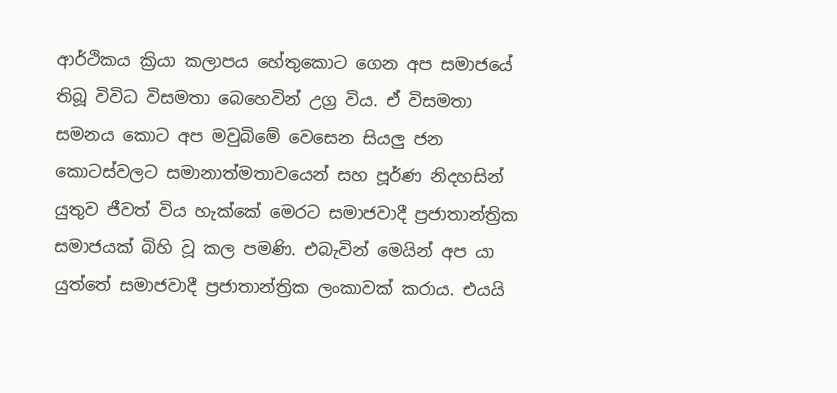ආර්ථිකය ක්‍රියා කලාපය හේතුකොට ගෙන අප සමාජයේ තිබූ විවිධ විසමතා බෙහෙවින් උග්‍ර විය. ඒ විසමතා සමනය කොට අප මවුබිමේ වෙසෙන සියලු ජන කොටස්වලට සමානාත්මතාවයෙන් සහ පූර්ණ නිදහසින් යුතුව ජීවත් විය හැක්කේ මෙරට සමාජවාදී ප්‍රජාතාන්ත්‍රික සමාජයක් බිහි වූ කල පමණි. එබැවින් මෙයින් අප යා යුත්තේ සමාජවාදී ප්‍රජාතාන්ත්‍රික ලංකාවක් කරාය. එයයි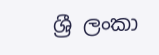ශ්‍රී ලංකා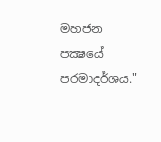මහජන පක්‍ෂයේ පරමාදර්ශය."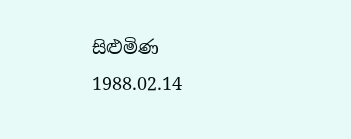සිළුමිණ
1988.02.14